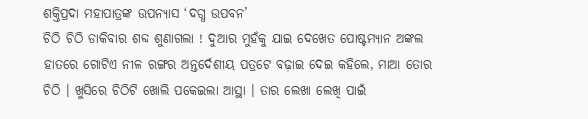ଶକ୍ତିପ୍ରଦା ମହାପାତ୍ରଙ୍କ ଉପନ୍ୟାସ ‘ଦଗ୍ଧ ଉପବନ’
ଚିଠି ଚିଠି ଡାକିବାର ଶବ୍ଦ ଶୁଣାଗଲା ! ଦୁଆର ମୁହଁକୁ ଯାଇ ଦେଖେତ ପୋଷ୍ଟମ୍ୟାନ ଅଙ୍କଲ ହାତରେ ଗୋଟିଏ ନୀଳ ରଙ୍ଗର ଅନ୍ତର୍ଦେଶୀୟ ପତ୍ରଟେ ବଢ଼ାଇ ଦେଇ କହିଲେ, ମାଆ ତୋର ଚିଠି । ଖୁସିରେ ଚିଠିଟି ଖୋଲି ପକେଇଲା ଆସ୍ଥା । ତାର ଲେଖା ଲେଖି ପାଇଁ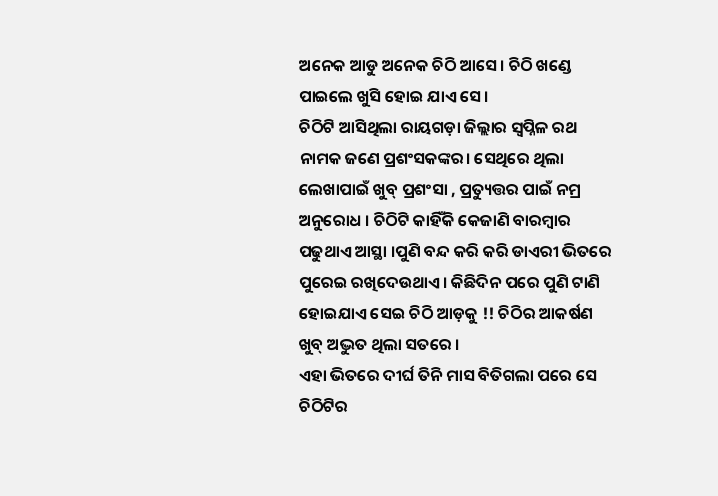ଅନେକ ଆଡୁ ଅନେକ ଚିଠି ଆସେ। ଚିଠି ଖଣ୍ଡେ ପାଇଲେ ଖୁସି ହୋଇ ଯାଏ ସେ।
ଚିଠିଟି ଆସିଥିଲା ରାୟଗଡ଼ା ଜିଲ୍ଲାର ସ୍ୱପ୍ନିଳ ରଥ ନାମକ ଜଣେ ପ୍ରଶଂସକଙ୍କର। ସେଥିରେ ଥିଲା ଲେଖାପାଇଁ ଖୁବ୍ ପ୍ରଶଂସା , ପ୍ରତ୍ୟୁତ୍ତର ପାଇଁ ନମ୍ର ଅନୁରୋଧ । ଚିଠିଟି କାହିଁକି କେଜାଣି ବାରମ୍ବାର ପଢୁଥାଏ ଆସ୍ଥା ।ପୁଣି ବନ୍ଦ କରି କରି ଡାଏରୀ ଭିତରେ ପୁରେଇ ରଖିଦେଉଥାଏ। କିଛିଦିନ ପରେ ପୁଣି ଟାଣି ହୋଇଯାଏ ସେଇ ଚିଠି ଆଡ଼କୁ !! ଚିଠିର ଆକର୍ଷଣ ଖୁବ୍ ଅଦ୍ଭୁତ ଥିଲା ସତରେ ।
ଏହା ଭିତରେ ଦୀର୍ଘ ତିନି ମାସ ବିତିଗଲା ପରେ ସେ ଚିଠିଟିର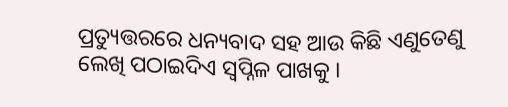ପ୍ରତ୍ୟୁତ୍ତରରେ ଧନ୍ୟବାଦ ସହ ଆଉ କିଛି ଏଣୁତେଣୁ ଲେଖି ପଠାଇଦିଏ ସ୍ୱପ୍ନିଳ ପାଖକୁ ।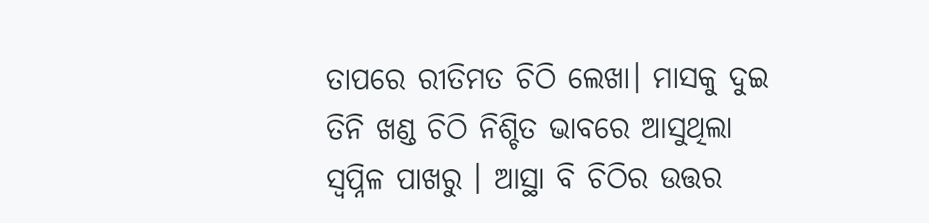ତାପରେ ରୀତିମତ ଚିଠି ଲେଖା। ମାସକୁ ଦୁଇ ତିନି ଖଣ୍ଡ ଚିଠି ନିଶ୍ଚିତ ଭାବରେ ଆସୁଥିଲା ସ୍ୱପ୍ନିଳ ପାଖରୁ । ଆସ୍ଥା ବି ଚିଠିର ଉତ୍ତର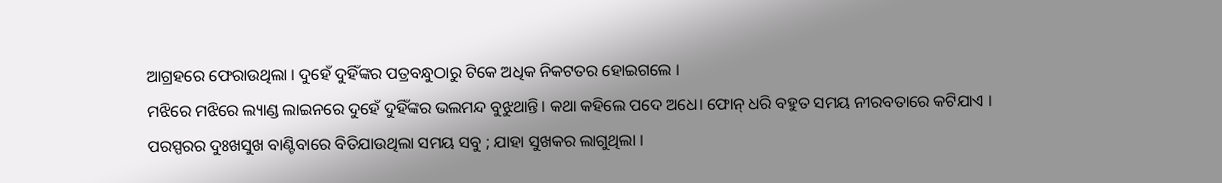ଆଗ୍ରହରେ ଫେରାଉଥିଲା । ଦୁହେଁ ଦୁହିଁଙ୍କର ପତ୍ରବନ୍ଧୁଠାରୁ ଟିକେ ଅଧିକ ନିକଟତର ହୋଇଗଲେ ।
ମଝିରେ ମଝିରେ ଲ୍ୟାଣ୍ଡ ଲାଇନରେ ଦୁହେଁ ଦୁହିଁଙ୍କର ଭଲମନ୍ଦ ବୁଝୁଥାନ୍ତି। କଥା କହିଲେ ପଦେ ଅଧେ। ଫୋନ୍ ଧରି ବହୁତ ସମୟ ନୀରବତାରେ କଟିଯାଏ । ପରସ୍ପରର ଦୁଃଖସୁଖ ବାଣ୍ଟିବାରେ ବିତିଯାଉଥିଲା ସମୟ ସବୁ ; ଯାହା ସୁଖକର ଲାଗୁଥିଲା ।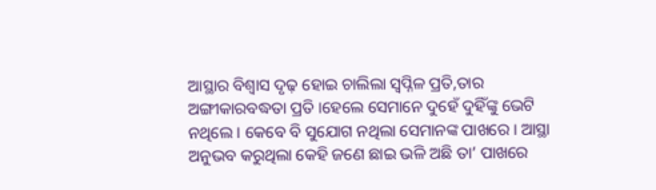ଆସ୍ଥାର ବିଶ୍ଵାସ ଦୃଢ଼ ହୋଇ ଚାଲିଲା ସ୍ୱପ୍ନିଳ ପ୍ରତି,ତାର ଅଙ୍ଗୀକାରବଦ୍ଧତା ପ୍ରତି ।ହେଲେ ସେମାନେ ଦୁହେଁ ଦୁହିଁଙ୍କୁ ଭେଟି ନଥିଲେ । କେବେ ବି ସୁଯୋଗ ନଥିଲା ସେମାନଙ୍କ ପାଖରେ । ଆସ୍ଥା ଅନୁଭବ କରୁଥିଲା କେହି ଜଣେ ଛାଇ ଭଳି ଅଛି ତା’ ପାଖରେ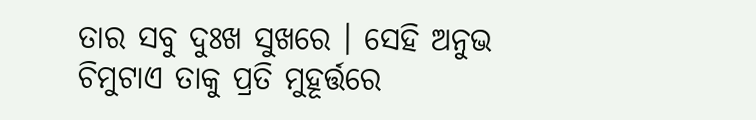ତାର ସବୁ ଦୁଃଖ ସୁଖରେ । ସେହି ଅନୁଭ ଚିମୁଟାଏ ତାକୁ ପ୍ରତି ମୁହୂର୍ତ୍ତରେ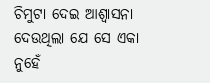ଚିମୁଟା ଦେଇ ଆଶ୍ୱାସନା ଦେଉଥିଲା ଯେ ସେ ଏକା ନୁହେଁ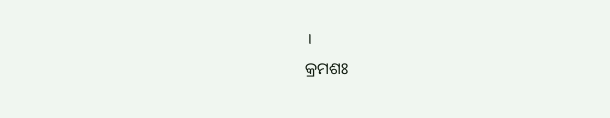।
କ୍ରମଶଃ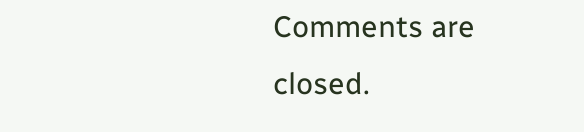Comments are closed.